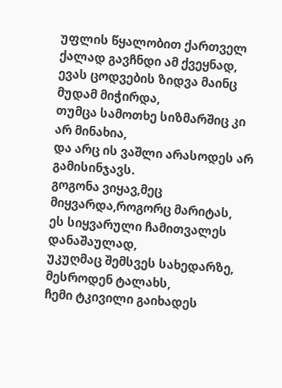უფლის წყალობით ქართველ ქალად გავჩნდი ამ ქვეყნად,
ევას ცოდვების ზიდვა მაინც მუდამ მიჭირდა,
თუმცა სამოთხე სიზმარშიც კი არ მინახია,
და არც ის ვაშლი არასოდეს არ გამისინჯავს.
გოგონა ვიყავ,მეც მიყვარდა,როგორც მარიტას,
ეს სიყვარული ჩამითვალეს დანაშაულად,
უკუღმაც შემსვეს სახედარზე, მესროდენ ტალახს,
ჩემი ტკივილი გაიხადეს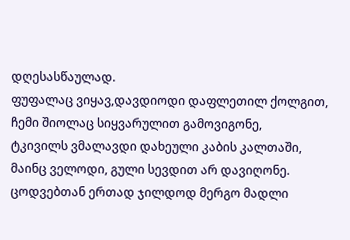დღესასწაულად.
ფუფალაც ვიყავ,დავდიოდი დაფლეთილ ქოლგით,
ჩემი შიოლაც სიყვარულით გამოვიგონე,
ტკივილს ვმალავდი დახეული კაბის კალთაში,
მაინც ველოდი, გული სევდით არ დავიღონე.
ცოდვებთან ერთად ჯილდოდ მერგო მადლი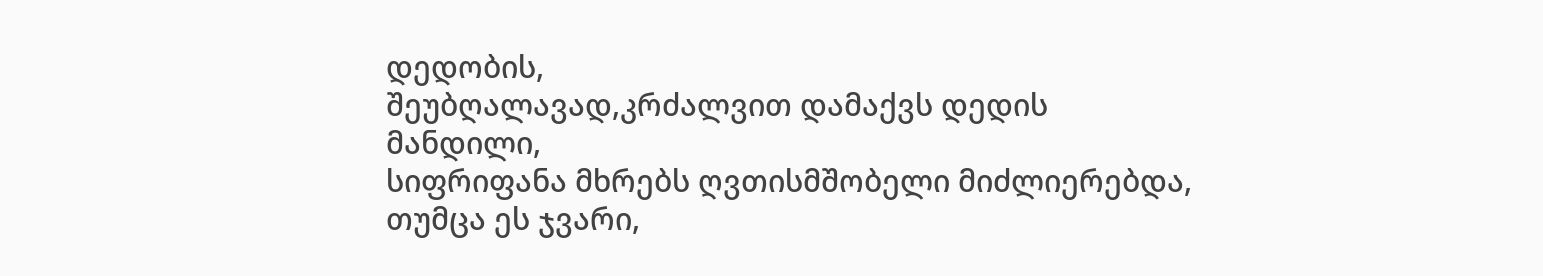დედობის,
შეუბღალავად,კრძალვით დამაქვს დედის მანდილი,
სიფრიფანა მხრებს ღვთისმშობელი მიძლიერებდა,
თუმცა ეს ჯვარი,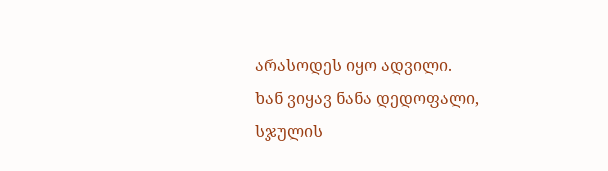არასოდეს იყო ადვილი.
ხან ვიყავ ნანა დედოფალი, სჯულის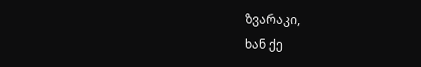ზვარაკი,
ხან ქე